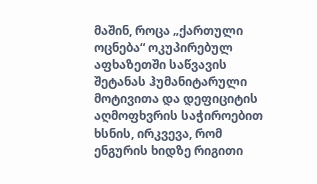მაშინ, როცა „ქართული ოცნება“ ოკუპირებულ აფხაზეთში საწვავის შეტანას ჰუმანიტარული მოტივითა და დეფიციტის აღმოფხვრის საჭიროებით ხსნის, ირკვევა, რომ ენგურის ხიდზე რიგითი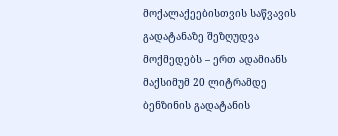მოქალაქეებისთვის საწვავის გადატანაზე შეზღუდვა მოქმედებს – ერთ ადამიანს მაქსიმუმ 20 ლიტრამდე ბენზინის გადატანის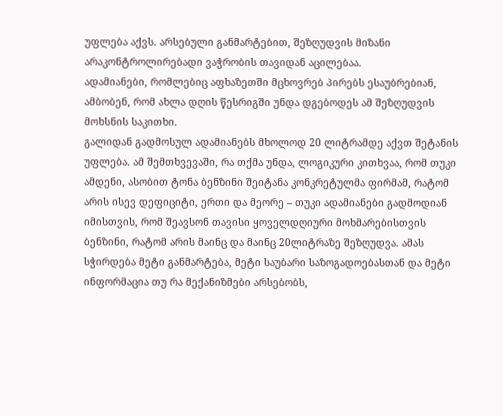უფლება აქვს. არსებული განმარტებით, შეზღუდვის მიზანი არაკონტროლირებადი ვაჭრობის თავიდან აცილებაა.
ადამიანები, რომლებიც აფხაზეთში მცხოვრებ პირებს ესაუბრებიან, ამბობენ, რომ ახლა დღის წესრიგში უნდა დგებოდეს ამ შეზღუდვის მოხსნის საკითხი.
გალიდან გადმოსულ ადამიანებს მხოლოდ 20 ლიტრამდე აქვთ შეტანის უფლება. ამ შემთხვევაში, რა თქმა უნდა, ლოგიკური კითხვაა, რომ თუკი ამდენი, ასობით ტონა ბენზინი შეიტანა კონკრეტულმა ფირმამ, რატომ არის ისევ დეფიციტი, ერთი და მეორე – თუკი ადამიანები გადმოდიან იმისთვის, რომ შეავსონ თავისი ყოველდღიური მოხმარებისთვის ბენზინი, რატომ არის მაინც და მაინც 20ლიტრაზე შეზღუდვა. ამას სჭირდება მეტი განმარტება, მეტი საუბარი საზოგადოებასთან და მეტი ინფორმაცია თუ რა მექანიზმები არსებობს,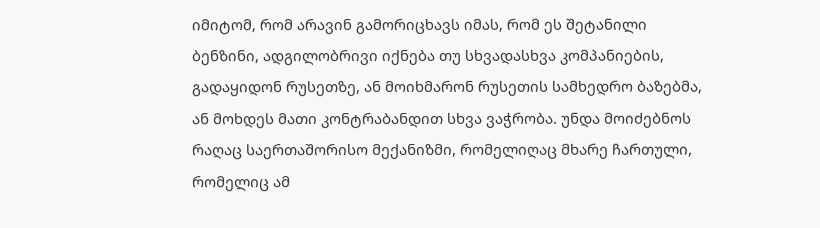იმიტომ, რომ არავინ გამორიცხავს იმას, რომ ეს შეტანილი ბენზინი, ადგილობრივი იქნება თუ სხვადასხვა კომპანიების, გადაყიდონ რუსეთზე, ან მოიხმარონ რუსეთის სამხედრო ბაზებმა, ან მოხდეს მათი კონტრაბანდით სხვა ვაჭრობა. უნდა მოიძებნოს რაღაც საერთაშორისო მექანიზმი, რომელიღაც მხარე ჩართული, რომელიც ამ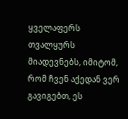ყველაფერს თვალყურს მიადევნებს, იმიტომ, რომ ჩვენ აქედან ვერ გავიგებთ, ეს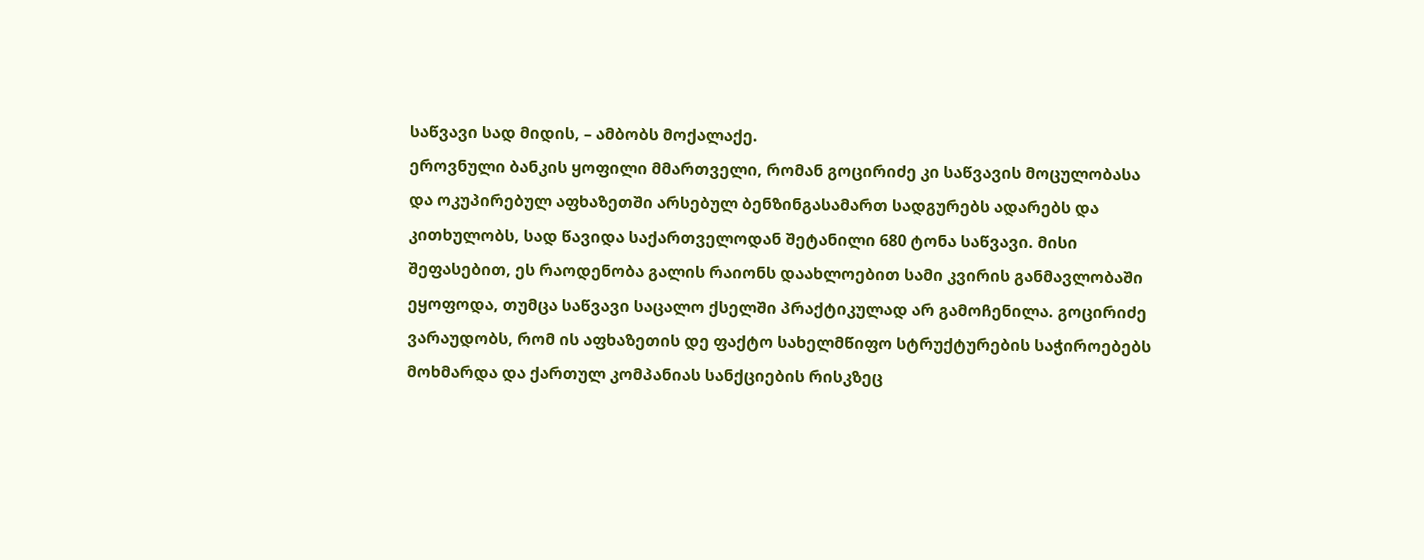საწვავი სად მიდის, – ამბობს მოქალაქე.
ეროვნული ბანკის ყოფილი მმართველი, რომან გოცირიძე კი საწვავის მოცულობასა და ოკუპირებულ აფხაზეთში არსებულ ბენზინგასამართ სადგურებს ადარებს და კითხულობს, სად წავიდა საქართველოდან შეტანილი 680 ტონა საწვავი. მისი შეფასებით, ეს რაოდენობა გალის რაიონს დაახლოებით სამი კვირის განმავლობაში ეყოფოდა, თუმცა საწვავი საცალო ქსელში პრაქტიკულად არ გამოჩენილა. გოცირიძე ვარაუდობს, რომ ის აფხაზეთის დე ფაქტო სახელმწიფო სტრუქტურების საჭიროებებს მოხმარდა და ქართულ კომპანიას სანქციების რისკზეც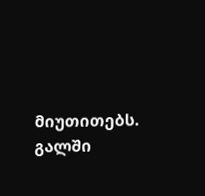მიუთითებს.
გალში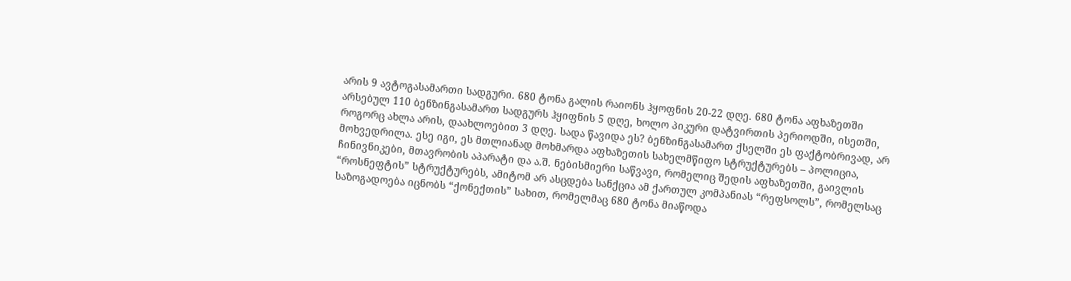არის 9 ავტოგასამართი სადგური. 680 ტონა გალის რაიონს ჰყოფნის 20-22 დღე. 680 ტონა აფხაზეთში არსებულ 110 ბენზინგასამართ სადგურს ჰყიფნის 5 დღე, ხოლო პიკური დატვირთის პერიოდში, ისეთში, როგორც ახლა არის, დაახლოებით 3 დღე. სადა წავიდა ეს? ბენზინგასამართ ქსელში ეს ფაქტობრივად, არ მოხვედრილა. ესე იგი, ეს მთლიანად მოხმარდა აფხაზეთის სახელმწიფო სტრუქტურებს – პოლიცია, ჩინივნიკები, მთავრობის აპარატი და ა.შ. ნებისმიერი საწვავი, რომელიც შედის აფხაზეთში, გაივლის “როსნეფტის” სტრუქტურებს, ამიტომ არ ასცდება სანქცია ამ ქართულ კომპანიას “რეფსოლს”, რომელსაც საზოგადოება იცნობს “ქონექთის” სახით, რომელმაც 680 ტონა მიაწოდა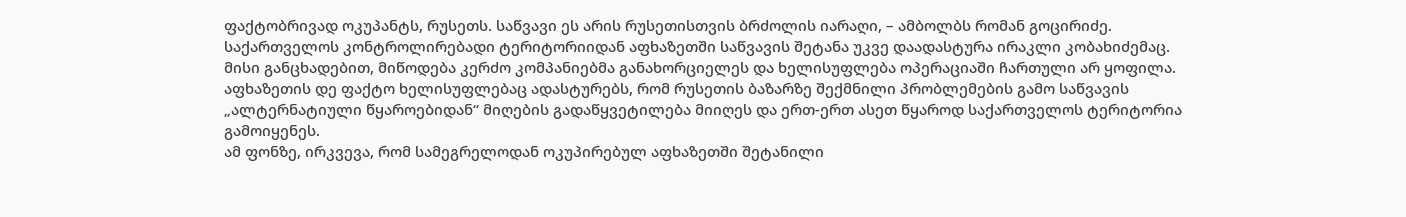ფაქტობრივად ოკუპანტს, რუსეთს. საწვავი ეს არის რუსეთისთვის ბრძოლის იარაღი, – ამბოლბს რომან გოცირიძე.
საქართველოს კონტროლირებადი ტერიტორიიდან აფხაზეთში საწვავის შეტანა უკვე დაადასტურა ირაკლი კობახიძემაც. მისი განცხადებით, მიწოდება კერძო კომპანიებმა განახორციელეს და ხელისუფლება ოპერაციაში ჩართული არ ყოფილა. აფხაზეთის დე ფაქტო ხელისუფლებაც ადასტურებს, რომ რუსეთის ბაზარზე შექმნილი პრობლემების გამო საწვავის „ალტერნატიული წყაროებიდან“ მიღების გადაწყვეტილება მიიღეს და ერთ-ერთ ასეთ წყაროდ საქართველოს ტერიტორია გამოიყენეს.
ამ ფონზე, ირკვევა, რომ სამეგრელოდან ოკუპირებულ აფხაზეთში შეტანილი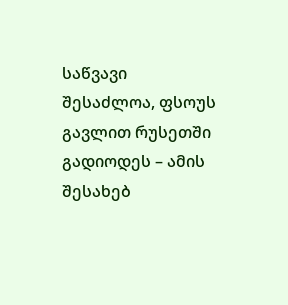საწვავი შესაძლოა, ფსოუს გავლით რუსეთში გადიოდეს – ამის შესახებ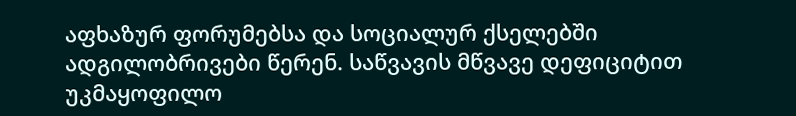აფხაზურ ფორუმებსა და სოციალურ ქსელებში ადგილობრივები წერენ. საწვავის მწვავე დეფიციტით უკმაყოფილო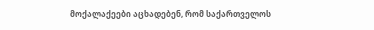მოქალაქეები აცხადებენ, რომ საქართველოს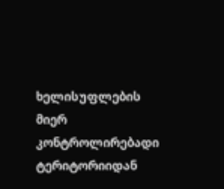ხელისუფლების მიერ კონტროლირებადი ტერიტორიიდან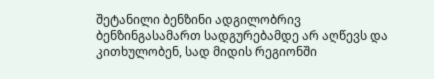შეტანილი ბენზინი ადგილობრივ ბენზინგასამართ სადგურებამდე არ აღწევს და კითხულობენ, სად მიდის რეგიონში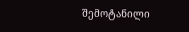შემოტანილი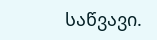საწვავი.